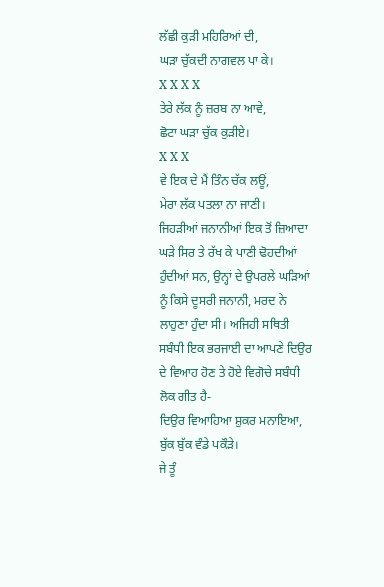ਲੱਛੀ ਕੁੜੀ ਮਹਿਰਿਆਂ ਦੀ,
ਘੜਾ ਚੁੱਕਦੀ ਨਾਗਵਲ ਪਾ ਕੇ।
X X X X
ਤੇਰੇ ਲੱਕ ਨੂੰ ਜ਼ਰਬ ਨਾ ਆਵੇ,
ਛੋਟਾ ਘੜਾ ਚੁੱਕ ਕੁੜੀਏ।
X X X
ਵੇ ਇਕ ਦੇ ਮੈਂ ਤਿੰਨ ਚੱਕ ਲਊਂ,
ਮੇਰਾ ਲੱਕ ਪਤਲਾ ਨਾ ਜਾਣੀ।
ਜਿਹੜੀਆਂ ਜਨਾਨੀਆਂ ਇਕ ਤੋਂ ਜ਼ਿਆਦਾ ਘੜੇ ਸਿਰ ਤੇ ਰੱਖ ਕੇ ਪਾਣੀ ਢੋਹਦੀਆਂ ਹੁੰਦੀਆਂ ਸਨ, ਉਨ੍ਹਾਂ ਦੇ ਉਪਰਲੇ ਘੜਿਆਂ ਨੂੰ ਕਿਸੇ ਦੂਸਰੀ ਜਨਾਨੀ, ਮਰਦ ਨੇ ਲਾਹੁਣਾ ਹੁੰਦਾ ਸੀ। ਅਜਿਹੀ ਸਥਿਤੀ ਸਬੰਧੀ ਇਕ ਭਰਜਾਈ ਦਾ ਆਪਣੇ ਦਿਉਰ ਦੇ ਵਿਆਹ ਹੋਣ ਤੇ ਹੋਏ ਵਿਗੋਚੇ ਸਬੰਧੀ ਲੋਕ ਗੀਤ ਹੈ-
ਦਿਉਰ ਵਿਆਹਿਆ ਸ਼ੁਕਰ ਮਨਾਇਆ,
ਬੁੱਕ ਬੁੱਕ ਵੰਡੇ ਪਕੌੜੇ।
ਜੇ ਤੂੰ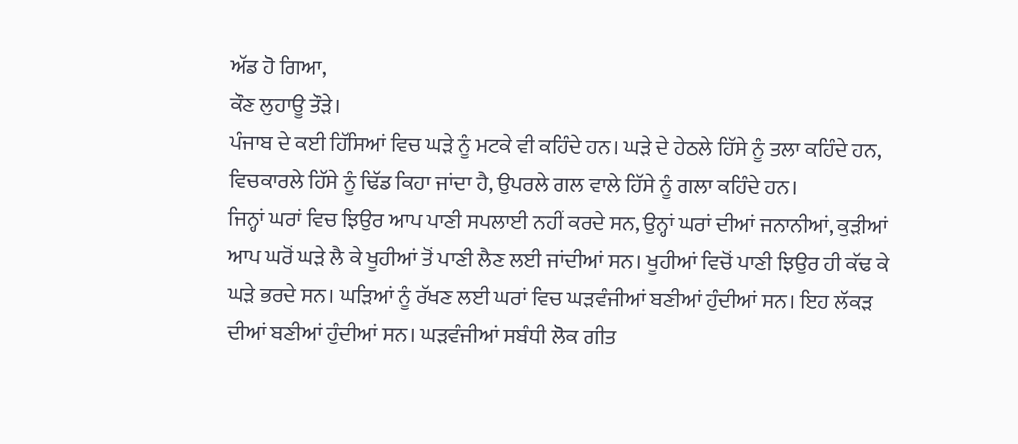ਅੱਡ ਹੋ ਗਿਆ,
ਕੌਣ ਲੁਹਾਊ ਤੌੜੇ।
ਪੰਜਾਬ ਦੇ ਕਈ ਹਿੱਸਿਆਂ ਵਿਚ ਘੜੇ ਨੂੰ ਮਟਕੇ ਵੀ ਕਹਿੰਦੇ ਹਨ। ਘੜੇ ਦੇ ਹੇਠਲੇ ਹਿੱਸੇ ਨੂੰ ਤਲਾ ਕਹਿੰਦੇ ਹਨ, ਵਿਚਕਾਰਲੇ ਹਿੱਸੇ ਨੂੰ ਢਿੱਡ ਕਿਹਾ ਜਾਂਦਾ ਹੈ, ਉਪਰਲੇ ਗਲ ਵਾਲੇ ਹਿੱਸੇ ਨੂੰ ਗਲਾ ਕਹਿੰਦੇ ਹਨ।
ਜਿਨ੍ਹਾਂ ਘਰਾਂ ਵਿਚ ਝਿਉਰ ਆਪ ਪਾਣੀ ਸਪਲਾਈ ਨਹੀਂ ਕਰਦੇ ਸਨ, ਉਨ੍ਹਾਂ ਘਰਾਂ ਦੀਆਂ ਜਨਾਨੀਆਂ, ਕੁੜੀਆਂ ਆਪ ਘਰੋਂ ਘੜੇ ਲੈ ਕੇ ਖੂਹੀਆਂ ਤੋਂ ਪਾਣੀ ਲੈਣ ਲਈ ਜਾਂਦੀਆਂ ਸਨ। ਖੂਹੀਆਂ ਵਿਚੋਂ ਪਾਣੀ ਝਿਉਰ ਹੀ ਕੱਢ ਕੇ ਘੜੇ ਭਰਦੇ ਸਨ। ਘੜਿਆਂ ਨੂੰ ਰੱਖਣ ਲਈ ਘਰਾਂ ਵਿਚ ਘੜਵੰਜੀਆਂ ਬਣੀਆਂ ਹੁੰਦੀਆਂ ਸਨ। ਇਹ ਲੱਕੜ ਦੀਆਂ ਬਣੀਆਂ ਹੁੰਦੀਆਂ ਸਨ। ਘੜਵੰਜੀਆਂ ਸਬੰਧੀ ਲੋਕ ਗੀਤ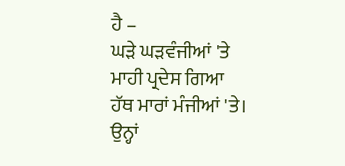ਹੈ –
ਘੜੇ ਘੜਵੰਜੀਆਂ 'ਤੇ
ਮਾਹੀ ਪ੍ਰਦੇਸ ਗਿਆ
ਹੱਥ ਮਾਰਾਂ ਮੰਜੀਆਂ 'ਤੇ।
ਉਨ੍ਹਾਂ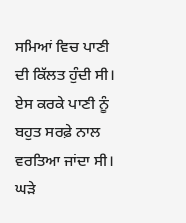ਸਮਿਆਂ ਵਿਚ ਪਾਣੀ ਦੀ ਕਿੱਲਤ ਹੁੰਦੀ ਸੀ। ਏਸ ਕਰਕੇ ਪਾਣੀ ਨੂੰ ਬਹੁਤ ਸਰਫ਼ੇ ਨਾਲ ਵਰਤਿਆ ਜਾਂਦਾ ਸੀ। ਘੜੇ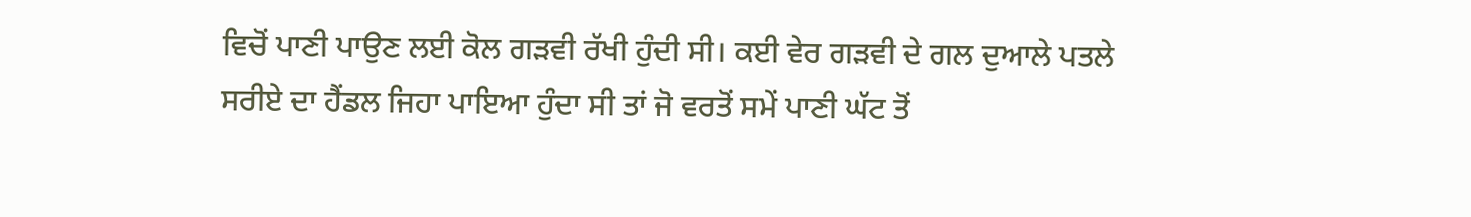ਵਿਚੋਂ ਪਾਣੀ ਪਾਉਣ ਲਈ ਕੋਲ ਗੜਵੀ ਰੱਖੀ ਹੁੰਦੀ ਸੀ। ਕਈ ਵੇਰ ਗੜਵੀ ਦੇ ਗਲ ਦੁਆਲੇ ਪਤਲੇ ਸਰੀਏ ਦਾ ਹੈਂਡਲ ਜਿਹਾ ਪਾਇਆ ਹੁੰਦਾ ਸੀ ਤਾਂ ਜੋ ਵਰਤੋਂ ਸਮੇਂ ਪਾਣੀ ਘੱਟ ਤੋਂ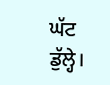ਘੱਟ ਡੁੱਲ੍ਹੇ।